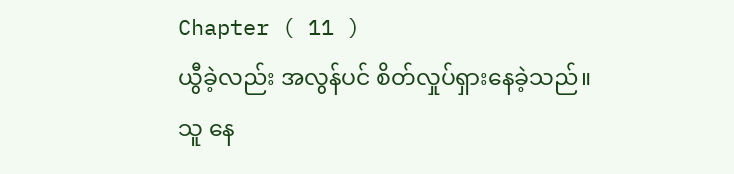Chapter ( 11 )
ယွီခဲ့လည်း အလွန်ပင် စိတ်လှုပ်ရှားနေခဲ့သည်။ သူ နေ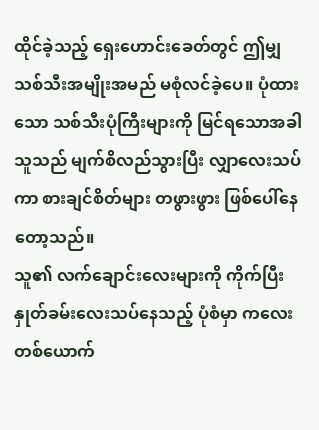ထိုင်ခဲ့သည့် ရှေးဟောင်းခေတ်တွင် ဤမျှ သစ်သီးအမျိုးအမည် မစုံလင်ခဲ့ပေ။ ပုံထားသော သစ်သီးပုံကြီးများကို မြင်ရသောအခါ သူသည် မျက်စိလည်သွားပြီး လျှာလေးသပ်ကာ စားချင်စိတ်များ တဖွားဖွား ဖြစ်ပေါ်နေတော့သည်။
သူ၏ လက်ချောင်းလေးများကို ကိုက်ပြီး နှုတ်ခမ်းလေးသပ်နေသည့် ပုံစံမှာ ကလေးတစ်ယောက်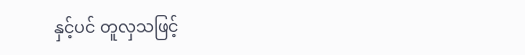နှင့်ပင် တူလှသဖြင့်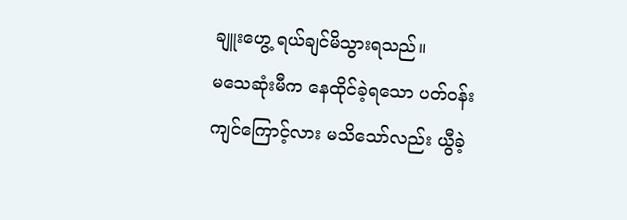ချူးဟွေ့ ရယ်ချင်မိသွားရသည်။
မသေဆုံးမီက နေထိုင်ခဲ့ရသော ပတ်ဝန်းကျင်ကြောင့်လား မသိသော်လည်း ယွီခဲ့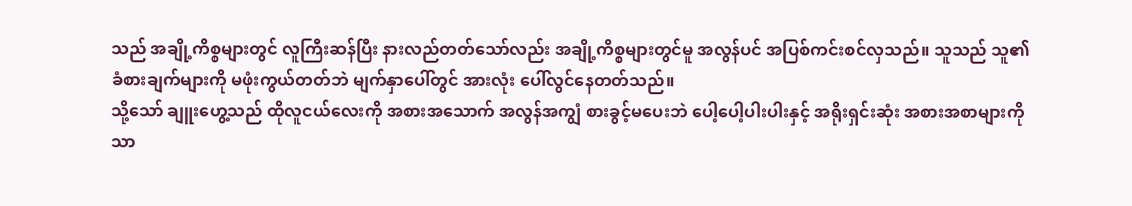သည် အချို့ကိစ္စများတွင် လူကြီးဆန်ပြီး နားလည်တတ်သော်လည်း အချို့ကိစ္စများတွင်မူ အလွန်ပင် အပြစ်ကင်းစင်လှသည်။ သူသည် သူ၏ ခံစားချက်များကို မဖုံးကွယ်တတ်ဘဲ မျက်နှာပေါ်တွင် အားလုံး ပေါ်လွင်နေတတ်သည်။
သို့သော် ချူးဟွေ့သည် ထိုလူငယ်လေးကို အစားအသောက် အလွန်အကျွံ စားခွင့်မပေးဘဲ ပေါ့ပေါ့ပါးပါးနှင့် အရိုးရှင်းဆုံး အစားအစာများကိုသာ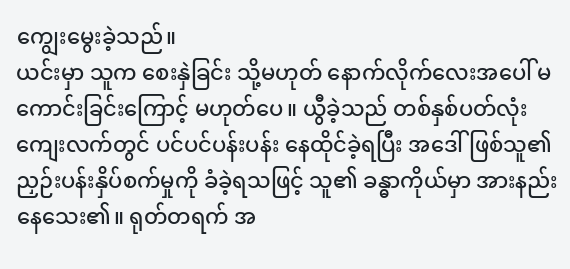ကျွေးမွေးခဲ့သည်။
ယင်းမှာ သူက စေးနှဲခြင်း သို့မဟုတ် နောက်လိုက်လေးအပေါ် မကောင်းခြင်းကြောင့် မဟုတ်ပေ။ ယွီခဲ့သည် တစ်နှစ်ပတ်လုံး ကျေးလက်တွင် ပင်ပင်ပန်းပန်း နေထိုင်ခဲ့ရပြီး အဒေါ်ဖြစ်သူ၏ ညှဉ်းပန်းနှိပ်စက်မှုကို ခံခဲ့ရသဖြင့် သူ၏ ခန္ဓာကိုယ်မှာ အားနည်းနေသေး၏။ ရုတ်တရက် အ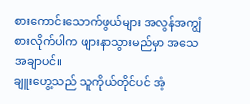စားကောင်းသောက်ဖွယ်များ အလွန်အကျွံ စားလိုက်ပါက ဖျားနာသွားမည်မှာ အသေအချာပင်။
ချူးဟွေ့သည် သူကိုယ်တိုင်ပင် အံ့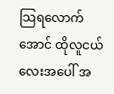သြရလောက်အောင် ထိုလူငယ်လေးအပေါ် အ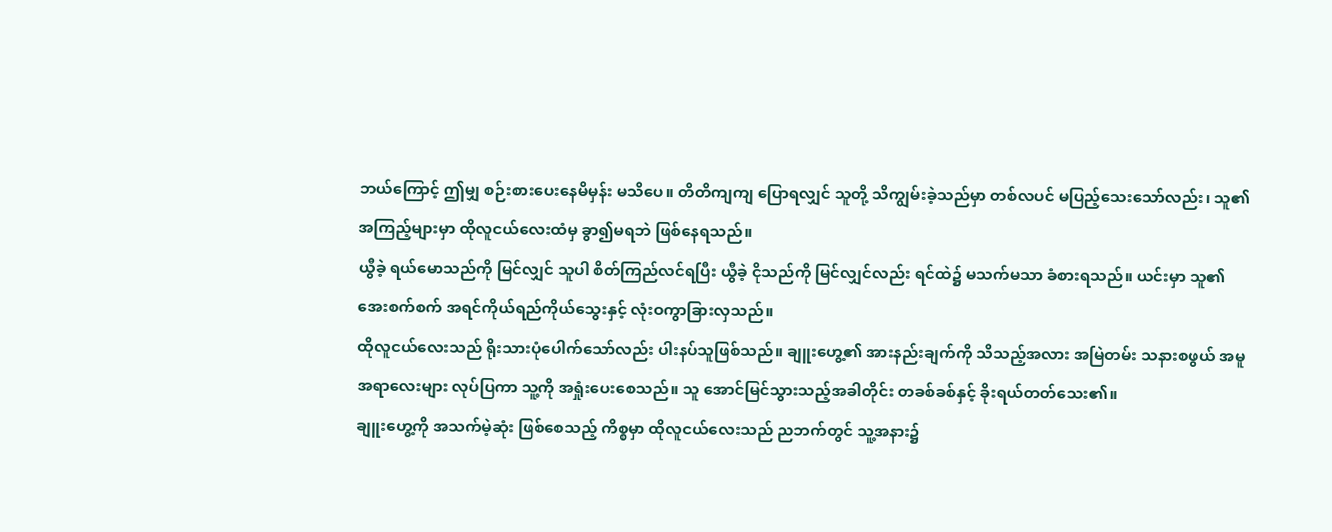ဘယ်ကြောင့် ဤမျှ စဉ်းစားပေးနေမိမှန်း မသိပေ။ တိတိကျကျ ပြောရလျှင် သူတို့ သိကျွမ်းခဲ့သည်မှာ တစ်လပင် မပြည့်သေးသော်လည်း၊ သူ၏ အကြည့်များမှာ ထိုလူငယ်လေးထံမှ ခွာ၍မရဘဲ ဖြစ်နေရသည်။
ယွီခဲ့ ရယ်မောသည်ကို မြင်လျှင် သူပါ စိတ်ကြည်လင်ရပြီး ယွီခဲ့ ငိုသည်ကို မြင်လျှင်လည်း ရင်ထဲ၌ မသက်မသာ ခံစားရသည်။ ယင်းမှာ သူ၏ အေးစက်စက် အရင်ကိုယ်ရည်ကိုယ်သွေးနှင့် လုံးဝကွာခြားလှသည်။
ထိုလူငယ်လေးသည် ရိုးသားပုံပေါက်သော်လည်း ပါးနပ်သူဖြစ်သည်။ ချူးဟွေ့၏ အားနည်းချက်ကို သိသည့်အလား အမြဲတမ်း သနားစဖွယ် အမူအရာလေးများ လုပ်ပြကာ သူ့ကို အရှုံးပေးစေသည်။ သူ အောင်မြင်သွားသည့်အခါတိုင်း တခစ်ခစ်နှင့် ခိုးရယ်တတ်သေး၏။
ချူးဟွေ့ကို အသက်မဲ့ဆုံး ဖြစ်စေသည့် ကိစ္စမှာ ထိုလူငယ်လေးသည် ညဘက်တွင် သူ့အနား၌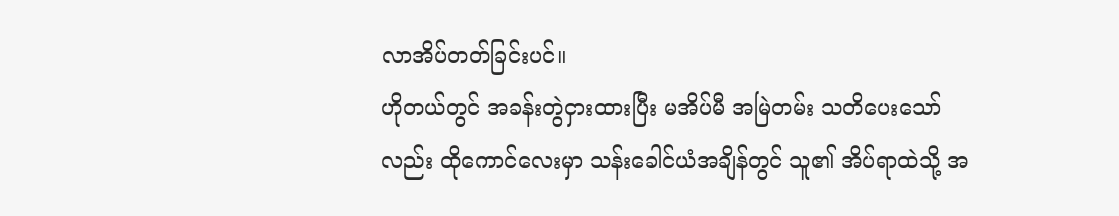လာအိပ်တတ်ခြင်းပင်။
ဟိုတယ်တွင် အခန်းတွဲငှားထားပြီး မအိပ်မီ အမြဲတမ်း သတိပေးသော်လည်း ထိုကောင်လေးမှာ သန်းခေါင်ယံအချိန်တွင် သူ၏ အိပ်ရာထဲသို့ အ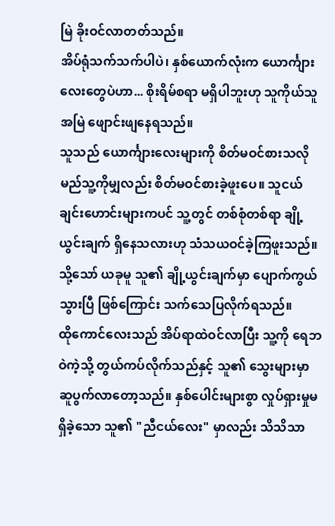မြဲ ခိုးဝင်လာတတ်သည်။
အိပ်ရုံသက်သက်ပါပဲ၊ နှစ်ယောက်လုံးက ယောင်္ကျားလေးတွေပဲဟာ... စိုးရိမ်စရာ မရှိပါဘူးဟု သူကိုယ်သူ အမြဲ ဖျောင်းဖျနေရသည်။
သူသည် ယောင်္ကျားလေးများကို စိတ်မဝင်စားသလို မည်သူ့ကိုမျှလည်း စိတ်မဝင်စားခဲ့ဖူးပေ။ သူငယ်ချင်းဟောင်းများကပင် သူ့တွင် တစ်စုံတစ်ရာ ချို့ယွင်းချက် ရှိနေသလားဟု သံသယဝင်ခဲ့ကြဖူးသည်။
သို့သော် ယခုမူ သူ၏ ချို့ယွင်းချက်မှာ ပျောက်ကွယ်သွားပြီ ဖြစ်ကြောင်း သက်သေပြလိုက်ရသည်။
ထိုကောင်လေးသည် အိပ်ရာထဲဝင်လာပြီး သူ့ကို ရေဘဝဲကဲ့သို့ တွယ်ကပ်လိုက်သည်နှင့် သူ၏ သွေးများမှာ ဆူပွက်လာတော့သည်။ နှစ်ပေါင်းများစွာ လှုပ်ရှားမှုမရှိခဲ့သော သူ၏ "ညီငယ်လေး" မှာလည်း သိသိသာ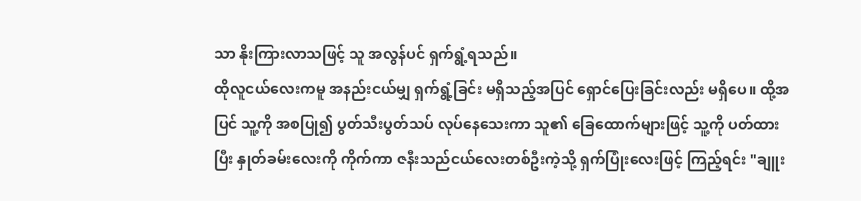သာ နိုးကြားလာသဖြင့် သူ အလွန်ပင် ရှက်ရွံ့ရသည်။
ထိုလူငယ်လေးကမူ အနည်းငယ်မျှ ရှက်ရွံ့ခြင်း မရှိသည့်အပြင် ရှောင်ပြေးခြင်းလည်း မရှိပေ။ ထို့အပြင် သူ့ကို အစပြု၍ ပွတ်သီးပွတ်သပ် လုပ်နေသေးကာ သူ၏ ခြေထောက်များဖြင့် သူ့ကို ပတ်ထားပြီး နှုတ်ခမ်းလေးကို ကိုက်ကာ ဇနီးသည်ငယ်လေးတစ်ဦးကဲ့သို့ ရှက်ပြုံးလေးဖြင့် ကြည့်ရင်း "ချူး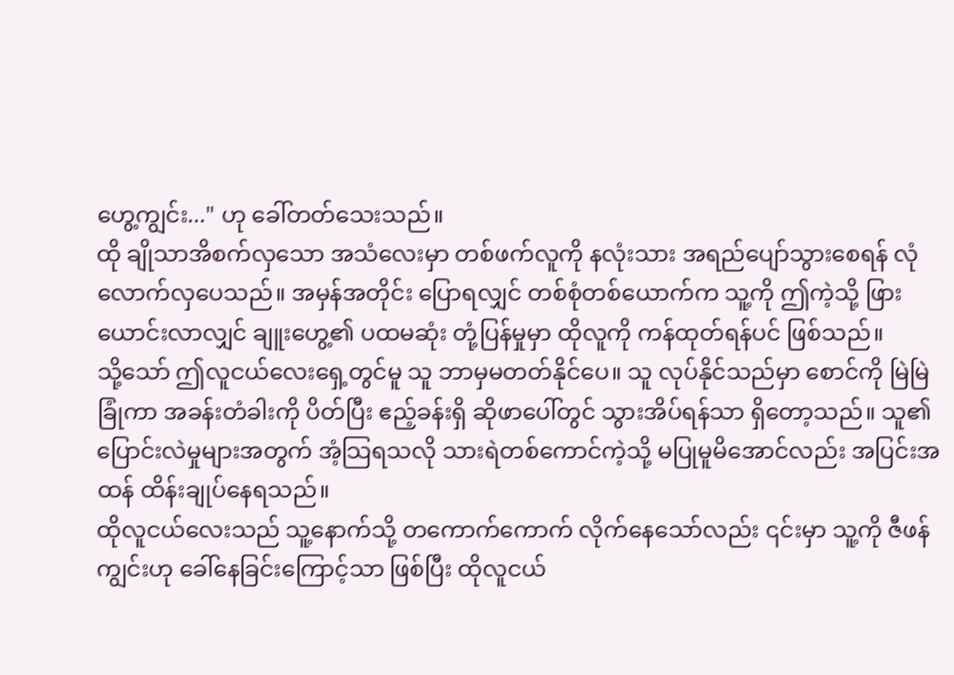ဟွေ့ကျွင်း..." ဟု ခေါ်တတ်သေးသည်။
ထို ချိုသာအိစက်လှသော အသံလေးမှာ တစ်ဖက်လူကို နလုံးသား အရည်ပျော်သွားစေရန် လုံလောက်လှပေသည်။ အမှန်အတိုင်း ပြောရလျှင် တစ်စုံတစ်ယောက်က သူ့ကို ဤကဲ့သို့ ဖြားယောင်းလာလျှင် ချူးဟွေ့၏ ပထမဆုံး တုံ့ပြန်မှုမှာ ထိုလူကို ကန်ထုတ်ရန်ပင် ဖြစ်သည်။
သို့သော် ဤလူငယ်လေးရှေ့တွင်မူ သူ ဘာမှမတတ်နိုင်ပေ။ သူ လုပ်နိုင်သည်မှာ စောင်ကို မြဲမြဲခြုံကာ အခန်းတံခါးကို ပိတ်ပြီး ဧည့်ခန်းရှိ ဆိုဖာပေါ်တွင် သွားအိပ်ရန်သာ ရှိတော့သည်။ သူ၏ ပြောင်းလဲမှုများအတွက် အံ့သြရသလို သားရဲတစ်ကောင်ကဲ့သို့ မပြုမူမိအောင်လည်း အပြင်းအထန် ထိန်းချုပ်နေရသည်။
ထိုလူငယ်လေးသည် သူ့နောက်သို့ တကောက်ကောက် လိုက်နေသော်လည်း ၎င်းမှာ သူ့ကို ဇီဖန်ကျွင်းဟု ခေါ်နေခြင်းကြောင့်သာ ဖြစ်ပြီး ထိုလူငယ်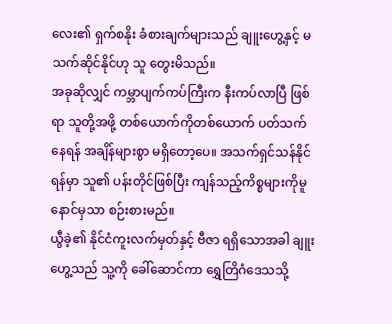လေး၏ ရှက်စနိုး ခံစားချက်များသည် ချူးဟွေ့နှင့် မသက်ဆိုင်နိုင်ဟု သူ တွေးမိသည်။
အခုဆိုလျှင် ကမ္ဘာပျက်ကပ်ကြီးက နီးကပ်လာပြီ ဖြစ်ရာ သူတို့အဖို့ တစ်ယောက်ကိုတစ်ယောက် ပတ်သက်နေရန် အချိန်များစွာ မရှိတော့ပေ။ အသက်ရှင်သန်နိုင်ရန်မှာ သူ၏ ပန်းတိုင်ဖြစ်ပြီး ကျန်သည့်ကိစ္စများကိုမူ နောင်မှသာ စဉ်းစားမည်။
ယွီခဲ့၏ နိုင်ငံကူးလက်မှတ်နှင့် ဗီဇာ ရရှိသောအခါ ချူးဟွေ့သည် သူ့ကို ခေါ်ဆောင်ကာ ရွှေတြိဂံဒေသသို့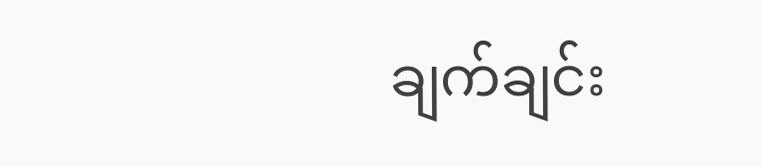ချက်ချင်း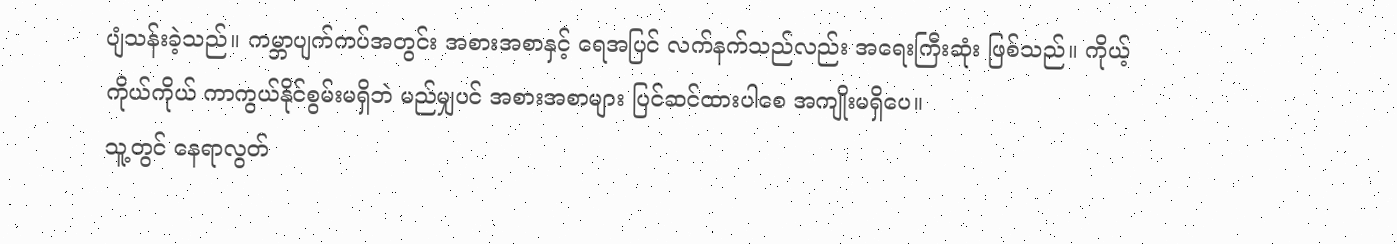ပျံသန်းခဲ့သည်။ ကမ္ဘာပျက်ကပ်အတွင်း အစားအစာနှင့် ရေအပြင် လက်နက်သည်လည်း အရေးကြီးဆုံး ဖြစ်သည်။ ကိုယ့်ကိုယ်ကိုယ် ကာကွယ်နိုင်စွမ်းမရှိဘဲ မည်မျှပင် အစားအစာများ ပြင်ဆင်ထားပါစေ အကျိုးမရှိပေ။
သူ့တွင် နေရာလွတ်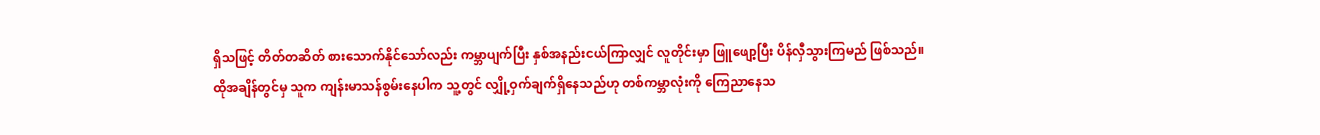ရှိသဖြင့် တိတ်တဆိတ် စားသောက်နိုင်သော်လည်း ကမ္ဘာပျက်ပြီး နှစ်အနည်းငယ်ကြာလျှင် လူတိုင်းမှာ ဖြူဖျော့ပြီး ပိန်လှီသွားကြမည် ဖြစ်သည်။
ထိုအချိန်တွင်မှ သူက ကျန်းမာသန်စွမ်းနေပါက သူ့တွင် လျှို့ဝှက်ချက်ရှိနေသည်ဟု တစ်ကမ္ဘာလုံးကို ကြေညာနေသ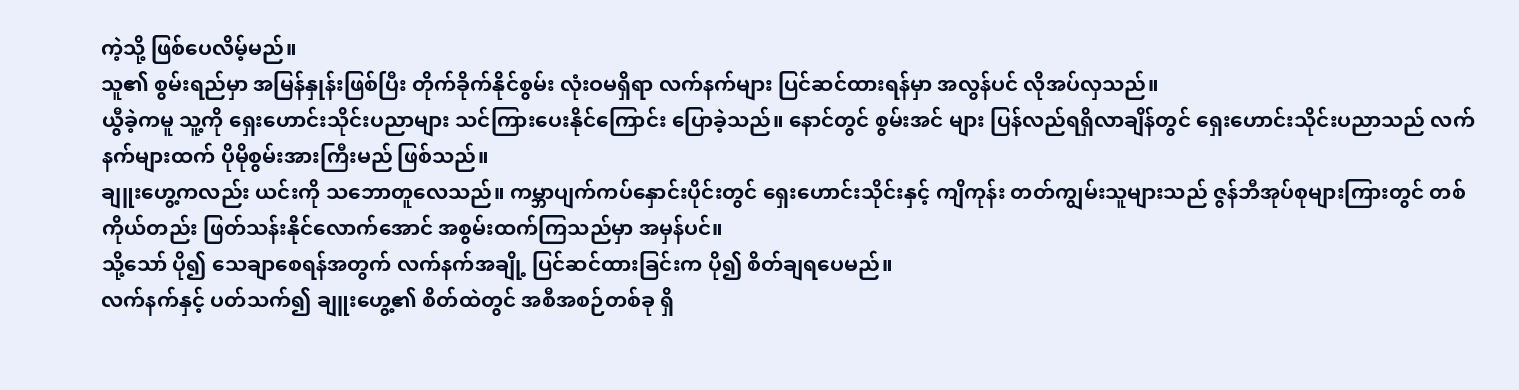ကဲ့သို့ ဖြစ်ပေလိမ့်မည်။
သူ၏ စွမ်းရည်မှာ အမြန်နှုန်းဖြစ်ပြီး တိုက်ခိုက်နိုင်စွမ်း လုံးဝမရှိရာ လက်နက်များ ပြင်ဆင်ထားရန်မှာ အလွန်ပင် လိုအပ်လှသည်။
ယွီခဲ့ကမူ သူ့ကို ရှေးဟောင်းသိုင်းပညာများ သင်ကြားပေးနိုင်ကြောင်း ပြောခဲ့သည်။ နောင်တွင် စွမ်းအင် များ ပြန်လည်ရရှိလာချိန်တွင် ရှေးဟောင်းသိုင်းပညာသည် လက်နက်များထက် ပိုမိုစွမ်းအားကြီးမည် ဖြစ်သည်။
ချူးဟွေ့ကလည်း ယင်းကို သဘောတူလေသည်။ ကမ္ဘာပျက်ကပ်နှောင်းပိုင်းတွင် ရှေးဟောင်းသိုင်းနှင့် ကျိကုန်း တတ်ကျွမ်းသူများသည် ဇွန်ဘီအုပ်စုများကြားတွင် တစ်ကိုယ်တည်း ဖြတ်သန်းနိုင်လောက်အောင် အစွမ်းထက်ကြသည်မှာ အမှန်ပင်။
သို့သော် ပို၍ သေချာစေရန်အတွက် လက်နက်အချို့ ပြင်ဆင်ထားခြင်းက ပို၍ စိတ်ချရပေမည်။
လက်နက်နှင့် ပတ်သက်၍ ချူးဟွေ့၏ စိတ်ထဲတွင် အစီအစဉ်တစ်ခု ရှိ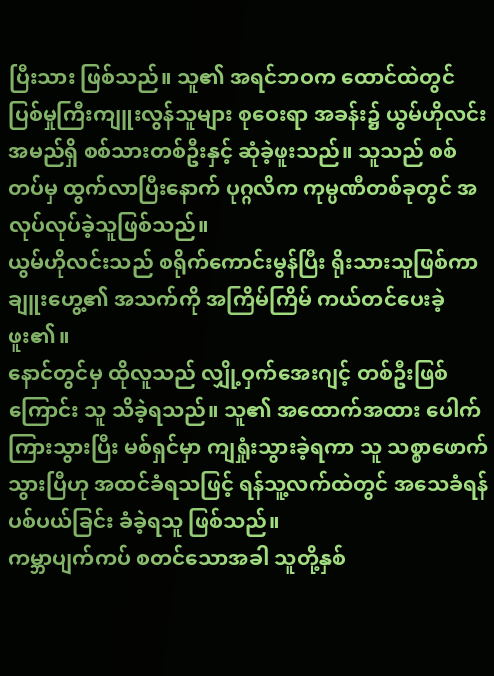ပြီးသား ဖြစ်သည်။ သူ၏ အရင်ဘဝက ထောင်ထဲတွင် ပြစ်မှုကြီးကျူးလွန်သူများ စုဝေးရာ အခန်း၌ ယွမ်ဟိုလင်း အမည်ရှိ စစ်သားတစ်ဦးနှင့် ဆုံခဲ့ဖူးသည်။ သူသည် စစ်တပ်မှ ထွက်လာပြီးနောက် ပုဂ္ဂလိက ကုမ္ပဏီတစ်ခုတွင် အလုပ်လုပ်ခဲ့သူဖြစ်သည်။
ယွမ်ဟိုလင်းသည် စရိုက်ကောင်းမွန်ပြီး ရိုးသားသူဖြစ်ကာ ချူးဟွေ့၏ အသက်ကို အကြိမ်ကြိမ် ကယ်တင်ပေးခဲ့ဖူး၏။
နောင်တွင်မှ ထိုလူသည် လျှို့ဝှက်အေးဂျင့် တစ်ဦးဖြစ်ကြောင်း သူ သိခဲ့ရသည်။ သူ၏ အထောက်အထား ပေါက်ကြားသွားပြီး မစ်ရှင်မှာ ကျရှုံးသွားခဲ့ရကာ သူ သစ္စာဖောက်သွားပြီဟု အထင်ခံရသဖြင့် ရန်သူ့လက်ထဲတွင် အသေခံရန် ပစ်ပယ်ခြင်း ခံခဲ့ရသူ ဖြစ်သည်။
ကမ္ဘာပျက်ကပ် စတင်သောအခါ သူတို့နှစ်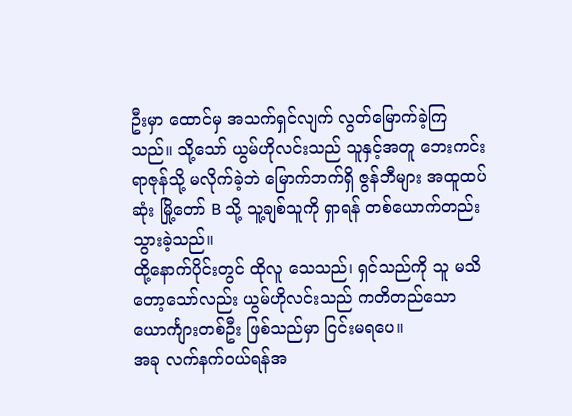ဦးမှာ ထောင်မှ အသက်ရှင်လျက် လွတ်မြောက်ခဲ့ကြသည်။ သို့သော် ယွမ်ဟိုလင်းသည် သူနှင့်အတူ ဘေးကင်းရာဇုန်သို့ မလိုက်ခဲ့ဘဲ မြောက်ဘက်ရှိ ဇွန်ဘီများ အထူထပ်ဆုံး မြို့တော် B သို့ သူ့ချစ်သူကို ရှာရန် တစ်ယောက်တည်း သွားခဲ့သည်။
ထို့နောက်ပိုင်းတွင် ထိုလူ သေသည်၊ ရှင်သည်ကို သူ မသိတော့သော်လည်း ယွမ်ဟိုလင်းသည် ကတိတည်သော ယောင်္ကျားတစ်ဦး ဖြစ်သည်မှာ ငြင်းမရပေ။
အခု လက်နက်ဝယ်ရန်အ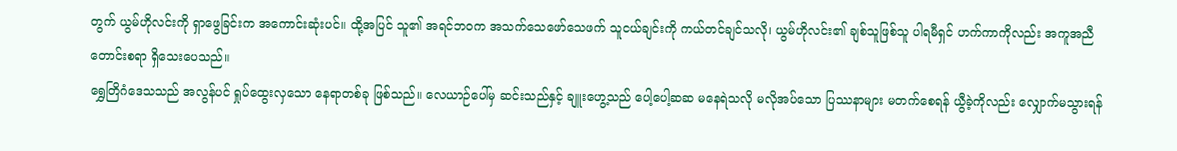တွက် ယွမ်ဟိုလင်းကို ရှာဖွေခြင်းက အကောင်းဆုံးပင်။ ထို့အပြင် သူ၏ အရင်ဘဝက အသက်သေဖော်သေဖက် သူငယ်ချင်းကို ကယ်တင်ချင်သလို၊ ယွမ်ဟိုလင်း၏ ချစ်သူဖြစ်သူ ပါရမီရှင် ဟက်ကာကိုလည်း အကူအညီတောင်းစရာ ရှိသေးပေသည်။
ရွှေတြိဂံဒေသသည် အလွန်ပင် ရှုပ်ထွေးလှသော နေရာတစ်ခု ဖြစ်သည်။ လေယာဉ်ပေါ်မှ ဆင်းသည်နှင့် ချူးဟွေ့သည် ပေါ့ပေါ့ဆဆ မနေရဲသလို မလိုအပ်သော ပြဿနာများ မတက်စေရန် ယွီခဲ့ကိုလည်း လျှောက်မသွားရန်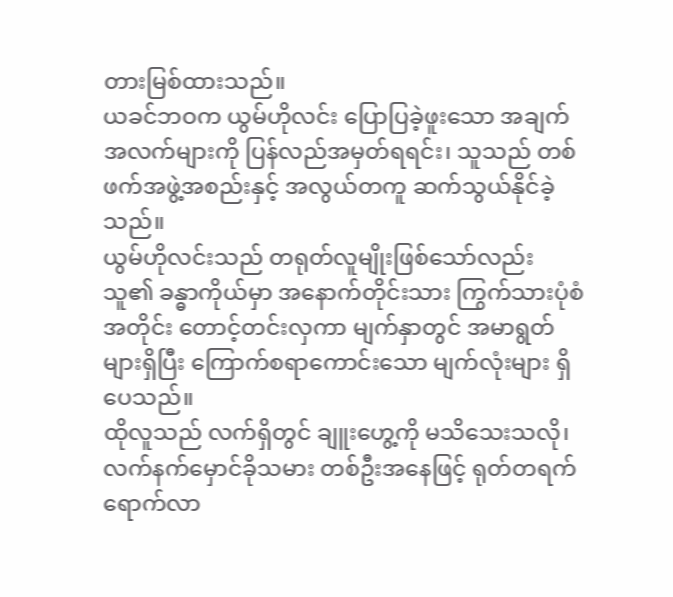တားမြစ်ထားသည်။
ယခင်ဘဝက ယွမ်ဟိုလင်း ပြောပြခဲ့ဖူးသော အချက်အလက်များကို ပြန်လည်အမှတ်ရရင်း၊ သူသည် တစ်ဖက်အဖွဲ့အစည်းနှင့် အလွယ်တကူ ဆက်သွယ်နိုင်ခဲ့သည်။
ယွမ်ဟိုလင်းသည် တရုတ်လူမျိုးဖြစ်သော်လည်း သူ၏ ခန္ဓာကိုယ်မှာ အနောက်တိုင်းသား ကြွက်သားပုံစံအတိုင်း တောင့်တင်းလှကာ မျက်နှာတွင် အမာရွတ်များရှိပြီး ကြောက်စရာကောင်းသော မျက်လုံးများ ရှိပေသည်။
ထိုလူသည် လက်ရှိတွင် ချူးဟွေ့ကို မသိသေးသလို၊ လက်နက်မှောင်ခိုသမား တစ်ဦးအနေဖြင့် ရုတ်တရက် ရောက်လာ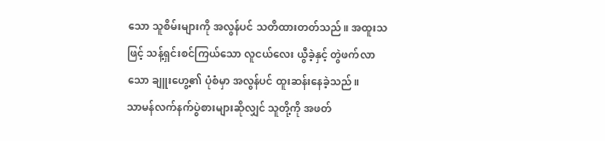သော သူစိမ်းများကို အလွန်ပင် သတိထားတတ်သည်။ အထူးသဖြင့် သန့်ရှင်းစင်ကြယ်သော လူငယ်လေး ယွီခဲ့နှင့် တွဲဖက်လာသော ချူးဟွေ့၏ ပုံစံမှာ အလွန်ပင် ထူးဆန်းနေခဲ့သည်။
သာမန်လက်နက်ပွဲစားများဆိုလျှင် သူတို့ကို အဖတ်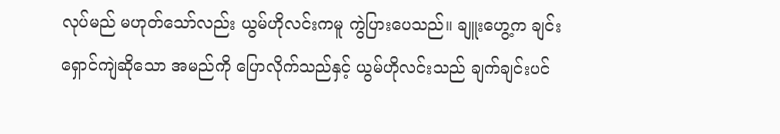လုပ်မည် မဟုတ်သော်လည်း ယွမ်ဟိုလင်းကမူ ကွဲပြားပေသည်။ ချူးဟွေ့က ချင်းရှောင်ကျဲဆိုသော အမည်ကို ပြောလိုက်သည်နှင့် ယွမ်ဟိုလင်းသည် ချက်ချင်းပင်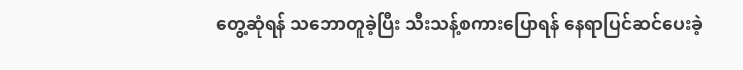တွေ့ဆုံရန် သဘောတူခဲ့ပြီး သီးသန့်စကားပြောရန် နေရာပြင်ဆင်ပေးခဲ့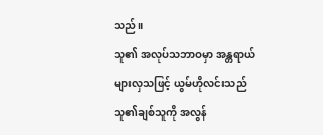သည်။
သူ၏ အလုပ်သဘာဝမှာ အန္တရာယ်များလှသဖြင့် ယွမ်ဟိုလင်းသည် သူ၏ချစ်သူကို အလွန်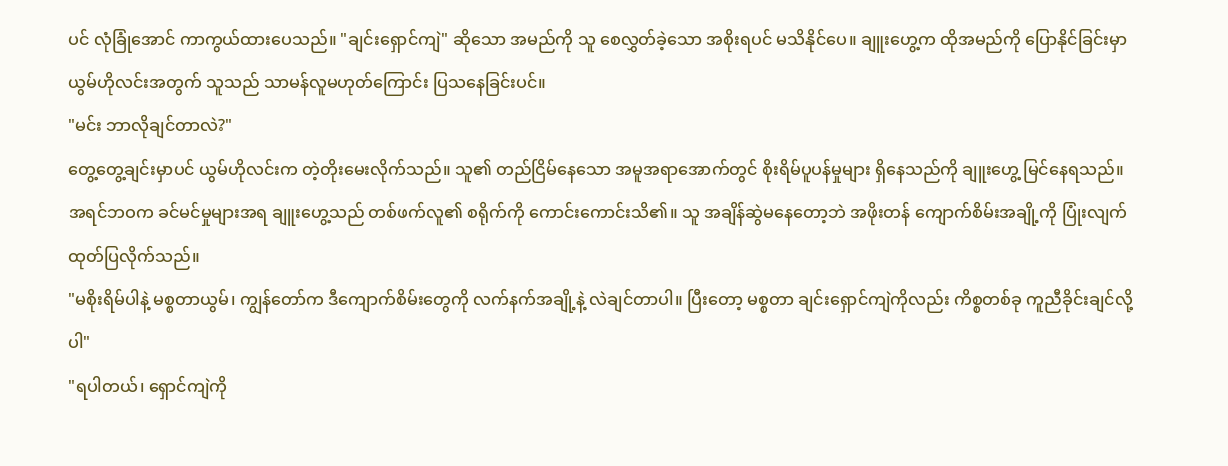ပင် လုံခြုံအောင် ကာကွယ်ထားပေသည်။ "ချင်းရှောင်ကျဲ" ဆိုသော အမည်ကို သူ စေလွှတ်ခဲ့သော အစိုးရပင် မသိနိုင်ပေ။ ချူးဟွေ့က ထိုအမည်ကို ပြောနိုင်ခြင်းမှာ ယွမ်ဟိုလင်းအတွက် သူသည် သာမန်လူမဟုတ်ကြောင်း ပြသနေခြင်းပင်။
"မင်း ဘာလိုချင်တာလဲ?"
တွေ့တွေ့ချင်းမှာပင် ယွမ်ဟိုလင်းက တဲ့တိုးမေးလိုက်သည်။ သူ၏ တည်ငြိမ်နေသော အမူအရာအောက်တွင် စိုးရိမ်ပူပန်မှုများ ရှိနေသည်ကို ချူးဟွေ့ မြင်နေရသည်။
အရင်ဘဝက ခင်မင်မှုများအရ ချူးဟွေ့သည် တစ်ဖက်လူ၏ စရိုက်ကို ကောင်းကောင်းသိ၏။ သူ အချိန်ဆွဲမနေတော့ဘဲ အဖိုးတန် ကျောက်စိမ်းအချို့ကို ပြုံးလျက် ထုတ်ပြလိုက်သည်။
"မစိုးရိမ်ပါနဲ့ မစ္စတာယွမ်၊ ကျွန်တော်က ဒီကျောက်စိမ်းတွေကို လက်နက်အချို့နဲ့ လဲချင်တာပါ။ ပြီးတော့ မစ္စတာ ချင်းရှောင်ကျဲကိုလည်း ကိစ္စတစ်ခု ကူညီခိုင်းချင်လို့ပါ"
"ရပါတယ်၊ ရှောင်ကျဲကို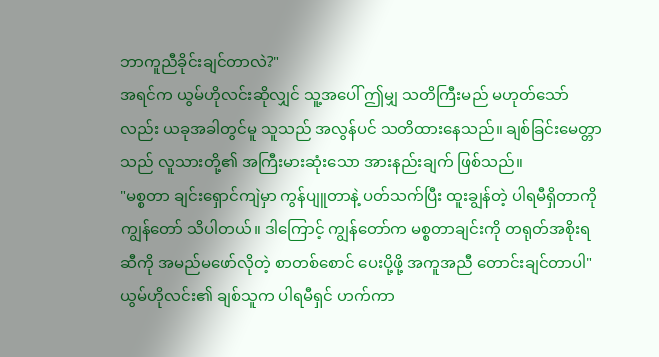ဘာကူညီခိုင်းချင်တာလဲ?"
အရင်က ယွမ်ဟိုလင်းဆိုလျှင် သူ့အပေါ် ဤမျှ သတိကြီးမည် မဟုတ်သော်လည်း ယခုအခါတွင်မူ သူသည် အလွန်ပင် သတိထားနေသည်။ ချစ်ခြင်းမေတ္တာသည် လူသားတို့၏ အကြီးမားဆုံးသော အားနည်းချက် ဖြစ်သည်။
"မစ္စတာ ချင်းရှောင်ကျဲမှာ ကွန်ပျူတာနဲ့ ပတ်သက်ပြီး ထူးချွန်တဲ့ ပါရမီရှိတာကို ကျွန်တော် သိပါတယ်။ ဒါကြောင့် ကျွန်တော်က မစ္စတာချင်းကို တရုတ်အစိုးရဆီကို အမည်မဖော်လိုတဲ့ စာတစ်စောင် ပေးပို့ဖို့ အကူအညီ တောင်းချင်တာပါ"
ယွမ်ဟိုလင်း၏ ချစ်သူက ပါရမီရှင် ဟက်ကာ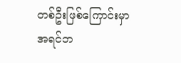တစ်ဦးဖြစ်ကြောင်းမှာ အရင်ဘ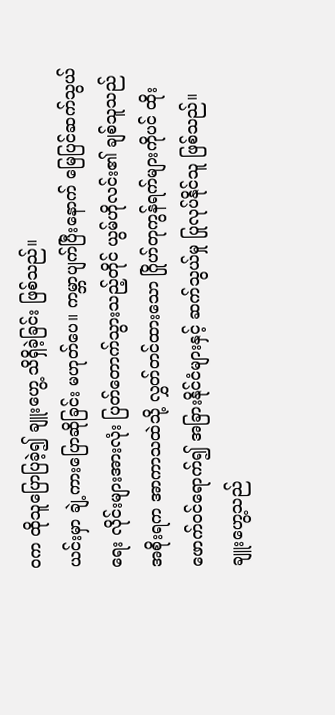ဝက ထိုသူပြောပြခဲ့၍ ချူးဟွေ့ သိရှိခဲ့ခြင်း ဖြစ်သည်။
ယင်းမှာ ချဲ့ကားပြောဆိုခြင်း မဟုတ်ပေ။ ကမ္ဘာပျက်ပြီးနောက် မြေပြင်ဆက်သွယ်ရေး လိုင်းများအားလုံး ပြတ်တောက်သွားသည့်တိုင် ယွမ်ဟိုလင်း၏ ချစ်သူသည် အစိုးရက အာကာသထဲသို့ လွှတ်တင်ထားသော ဂြိုဟ်တုကွန်ရက်များကိုပင် ထိုးဖောက်ဝင်ရောက်၍ အခြားနိုင်ငံများနှင့် ဆက်သွယ်မှု ပြုလုပ်နိုင်သူ ဖြစ်သည်။
ချူးဟွေ့သည်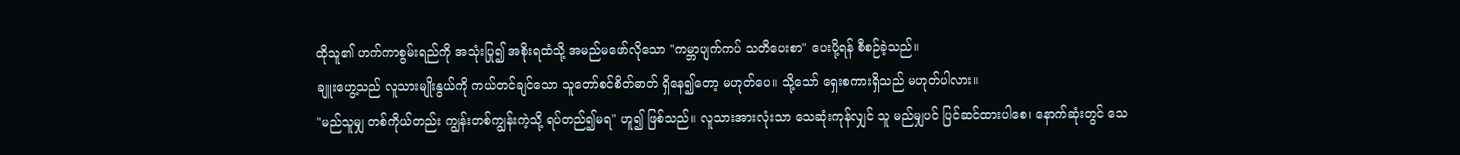ထိုသူ၏ ဟက်ကာစွမ်းရည်ကို အသုံးပြု၍ အစိုးရထံသို့ အမည်မဖော်လိုသော "ကမ္ဘာပျက်ကပ် သတိပေးစာ" ပေးပို့ရန် စီစဉ်ခဲ့သည်။
ချူးဟွေ့သည် လူသားမျိုးနွယ်ကို ကယ်တင်ချင်သော သူတော်စင်စိတ်ဓာတ် ရှိနေ၍တော့ မဟုတ်ပေ။ သို့သော် ရှေးစကားရှိသည် မဟုတ်ပါလား။
"မည်သူမျှ တစ်ကိုယ်တည်း ကျွန်းတစ်ကျွန်းကဲ့သို့ ရပ်တည်၍မရ" ဟူ၍ ဖြစ်သည်။ လူသားအားလုံးသာ သေဆုံးကုန်လျှင် သူ မည်မျှပင် ပြင်ဆင်ထားပါစေ၊ နောက်ဆုံးတွင် သေ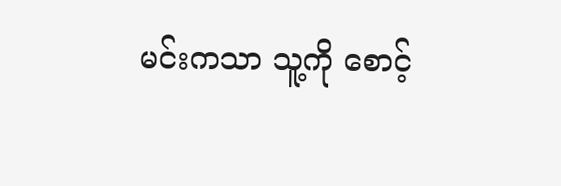မင်းကသာ သူ့ကို စောင့်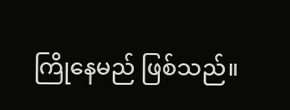ကြိုနေမည် ဖြစ်သည်။